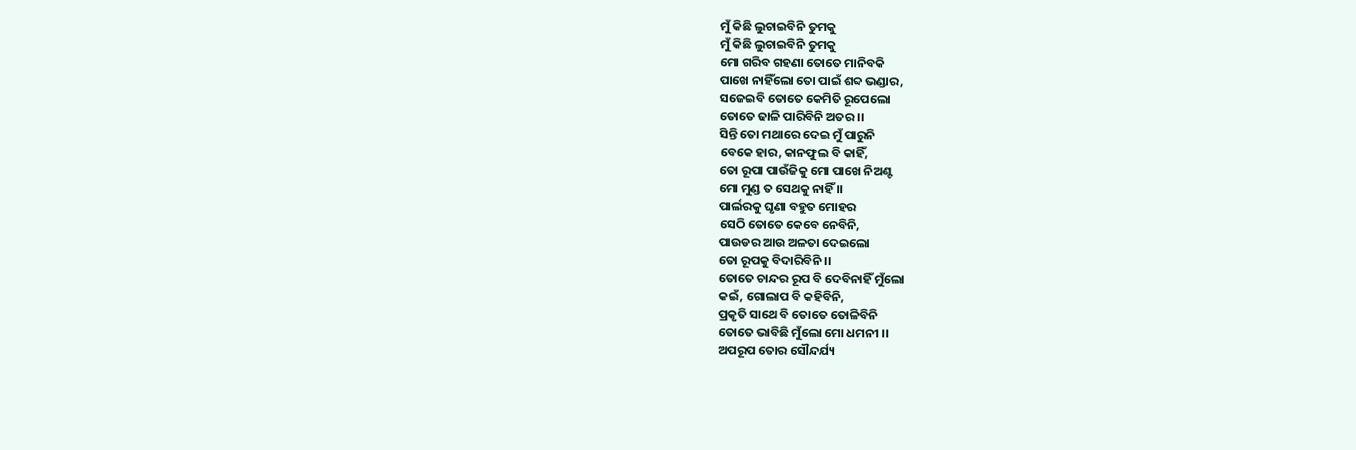ମୁଁ କିଛି ଲୁଚାଇବିନି ତୁମକୁ
ମୁଁ କିଛି ଲୁଚାଇବିନି ତୁମକୁ
ମୋ ଗରିବ ଗହଣା ତୋତେ ମାନିବକି
ପାଖେ ନାହିଁଲୋ ତୋ ପାଇଁ ଶବ୍ଦ ଭଣ୍ଡାର,
ସଜେଇବି ତୋତେ କେମିତି ରୂପେଲୋ
ତୋତେ ଢାଳି ପାରିବିନି ଅତର ।।
ସିନ୍ତି ତୋ ମଥାରେ ଦେଇ ମୁଁ ପାରୁନି
ବେକେ ହାର, କାନଫୁଲ ବି କାହିଁ,
ତୋ ରୂପା ପାଉଁଜିକୁ ମୋ ପାଖେ ନିଅଣ୍ଟ
ମୋ ମୁଣ୍ଡ ତ ସେଥକୁ ନାହିଁ ।।
ପାର୍ଲରକୁ ଘୃଣା ବହୁତ ମୋହର
ସେଠି ତୋତେ କେବେ ନେବିନି,
ପାଉଡର ଆଉ ଅଳତା ଦେଇଲୋ
ତୋ ରୂପକୁ ବିଦାରିବିନି ।।
ତୋତେ ଚାନ୍ଦର ରୂପ ବି ଦେବିନାହିଁ ମୁଁଲୋ
କଇଁ, ଗୋଲାପ ବି କହିବିନି,
ପ୍ରକୃତି ସାଥେ ବି ତୋତେ ତୋଳିବିନି
ତୋତେ ଭାବିଛି ମୁଁଲୋ ମୋ ଧମନୀ ।।
ଅପରୂପ ତୋର ସୌନ୍ଦର୍ଯ୍ୟ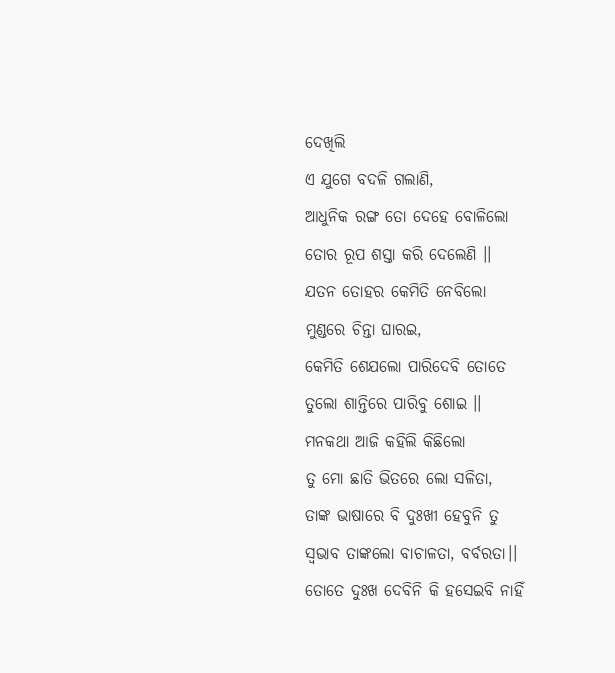ଦେଖିଲି
ଏ ଯୁଗେ ବଦଳି ଗଲାଣି,
ଆଧୁନିକ ରଙ୍ଗ ତୋ ଦେହେ ବୋଳିଲୋ
ତୋର ରୂପ ଶସ୍ତା କରି ଦେଲେଣି ।।
ଯତନ ତୋହର କେମିତି ନେବିଲୋ
ମୁଣ୍ଡରେ ଚିନ୍ତା ଘାରଇ,
କେମିତି ଶେଯଲୋ ପାରିଦେବି ତୋତେ
ତୁଲୋ ଶାନ୍ତିରେ ପାରିବୁ ଶୋଇ ।।
ମନକଥା ଆଜି କହିଲି କିଛିଲୋ
ତୁ ମୋ ଛାତି ଭିତରେ ଲୋ ସଳିତା,
ତାଙ୍କ ଭାଷାରେ ବି ଦୁଃଖୀ ହେବୁନି ତୁ
ସ୍ଵଭାବ ତାଙ୍କଲୋ ବାଚାଳତା, ବର୍ବରତା।।
ତୋତେ ଦୁଃଖ ଦେବିନି କି ହସେଇବି ନାହିଁ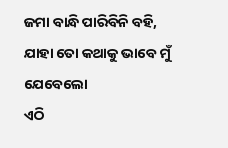ଜମା ବାନ୍ଧି ପାରିବିନି ବହି,
ଯାହା ତୋ କଥାକୁ ଭାବେ ମୁଁ ଯେବେଲୋ
ଏଠି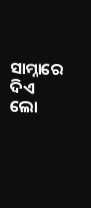ସାମ୍ନାରେ ଦିଏ ଲୋ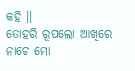କହି ।।
ତୋହରି ରୂପଲୋ ଆଖିରେ ନାଚେ ମୋ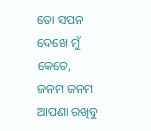ତୋ ସପନ ଦେଖେ ମୁଁ କେତେ,
ଜନମ ଜନମ ଆପଣା ରଖିବୁ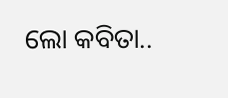ଲୋ କବିତା..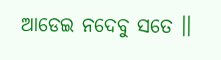ଆଡେଇ ନଦେବୁ ସତେ ।।